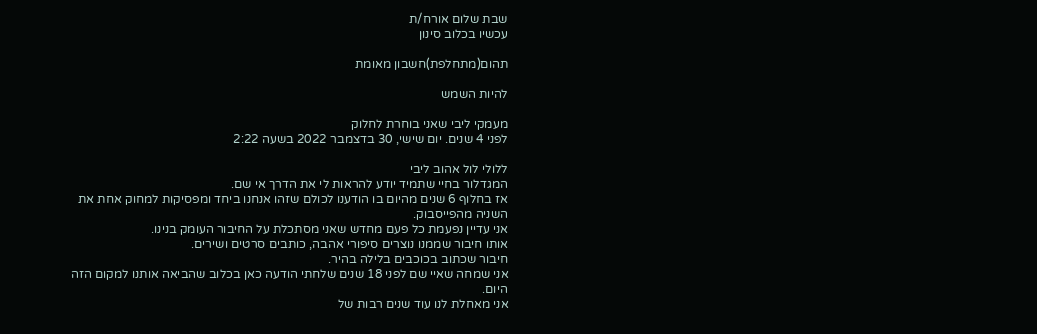שבת שלום אורח/ת
עכשיו בכלוב סינון

תהום(מתחלפת)חשבון מאומת

להיות השמש

מעמקי ליבי שאני בוחרת לחלוק
לפני 4 שנים. יום שישי, 30 בדצמבר 2022 בשעה 2:22

ללולי לול אהוב ליבי
המגדלור בחיי שתמיד יודע להראות לי את הדרך אי שם.
אז בחלוף 6 שנים מהיום בו הודענו לכולם שזהו אנחנו ביחד ומפסיקות למחוק אחת את השניה מהפייסבוק.
אני עדיין נפעמת כל פעם מחדש שאני מסתכלת על החיבור העומק בנינו.
אותו חיבור שממנו נוצרים סיפורי אהבה, כותבים סרטים ושירים.
חיבור שכתוב בכוכבים בלילה בהיר.
אני שמחה שאיי שם לפני 18 שנים שלחתי הודעה כאן בכלוב שהביאה אותנו למקום הזה היום.
אני מאחלת לנו עוד שנים רבות של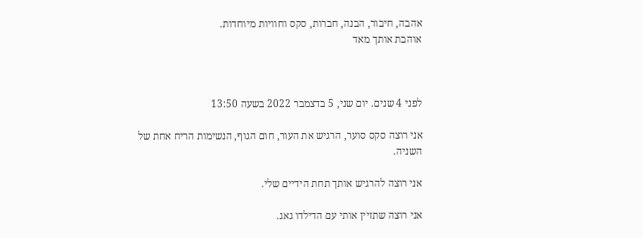אהבה, חיבור, הבנה, חברות, סקס וחוויות מיוחדות.
אוהבת אותך מאד



לפני 4 שנים. יום שני, 5 בדצמבר 2022 בשעה 13:50

אני רוצה סקס סוער, הרגיש את העור, חום הגוף, הנשימות הריח אחת של השניה.

אני רוצה להרגיש אותך תחת הידיים שלי.

אני רוצה שתזיין אותי עם הדילדו גאג.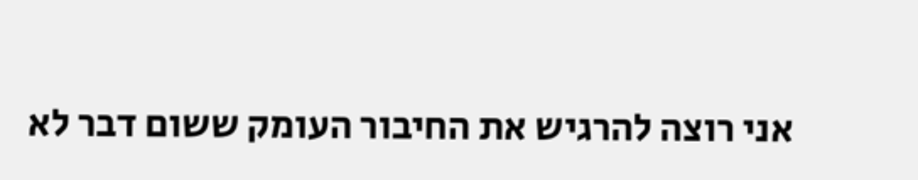אני רוצה להרגיש את החיבור העומק ששום דבר לא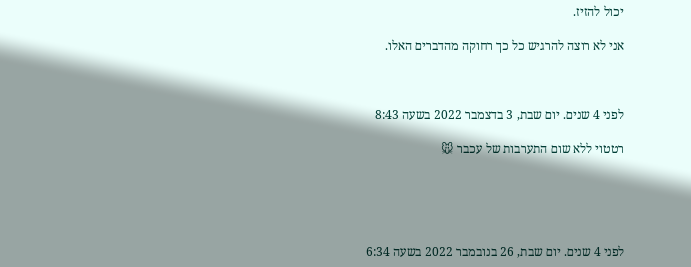יכול להזיז.

אני לא רוצה להרגיש כל כך רחוקה מהדברים האלו.



לפני 4 שנים. יום שבת, 3 בדצמבר 2022 בשעה 8:43

רטטוי ללא שום התערבות של עכבר 🐭





לפני 4 שנים. יום שבת, 26 בנובמבר 2022 בשעה 6:34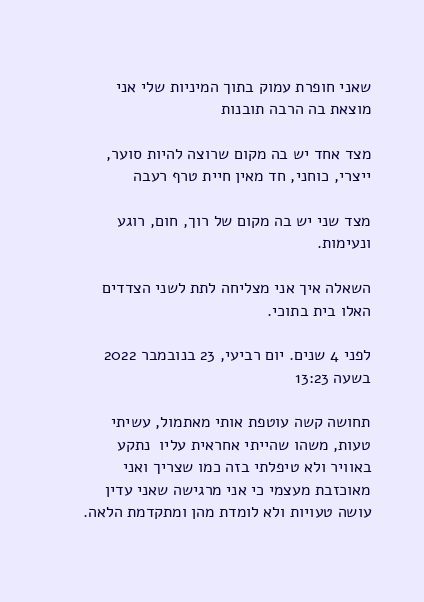שאני חופרת עמוק בתוך המיניות שלי אני מוצאת בה הרבה תובנות

מצד אחד יש בה מקום שרוצה להיות סוער, ייצרי, כוחני, חד מאין חיית טרף רעבה

מצד שני יש בה מקום של רוך, חום, רוגע ונעימות.

השאלה איך אני מצליחה לתת לשני הצדדים האלו בית בתוכי.

לפני 4 שנים. יום רביעי, 23 בנובמבר 2022 בשעה 13:23

תחושה קשה עוטפת אותי מאתמול, עשיתי טעות, משהו שהייתי אחראית עליו  נתקע באוויר ולא טיפלתי בזה כמו שצריך ואני מאוכזבת מעצמי כי אני מרגישה שאני עדין עושה טעויות ולא לומדת מהן ומתקדמת הלאה.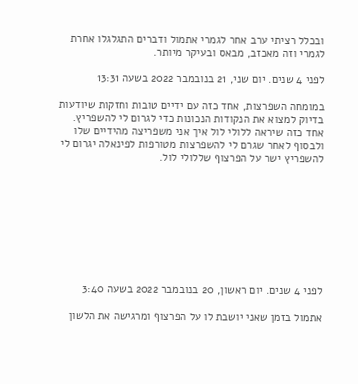ובכלל רציתי ערב אחר לגמרי אתמול ודברים התגלגלו אחרת לגמרי וזה מאכזב, מבאס ובעיקר מיותר.

לפני 4 שנים. יום שני, 21 בנובמבר 2022 בשעה 13:31

במומחה השפרצות, אחד כזה עם ידיים טובות וחזקות שיודעות בדיוק למצוא את הנקודות הנכונות כדי לגרום לי להשפריץ. אחד כזה שיראה ללולי לול איך אני משפריצה מהידיים שלו ולבסוף לאחר שגרם לי להשפרצות מטורפות לפינאלה יגרום לי להשפריץ ישר על הפרצוף שללולי לול.









לפני 4 שנים. יום ראשון, 20 בנובמבר 2022 בשעה 3:40

אתמול בזמן שאני יושבת לו על הפרצוף ומרגישה את הלשון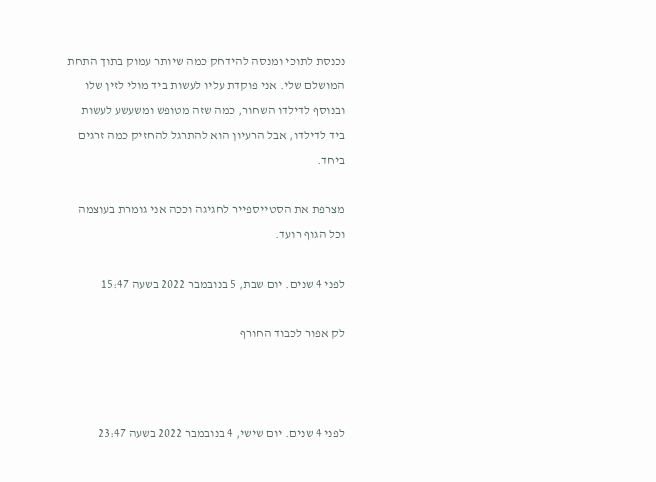נכנסת לתוכי ומנסה להידחק כמה שיותר עמוק בתוך התחת המושלם שלי. אני פוקדת עליו לעשות ביד מולי לזין שלו ובנוסף לדילדו השחור, כמה שזה מטופש ומשעשע לעשות ביד לדילדו, אבל הרעיון הוא להתרגל להחזיק כמה זרגים ביחד.

מצרפת את הסטייספייר לחגיגה וככה אני גומרת בעוצמה וכל הגוף רועד.

לפני 4 שנים. יום שבת, 5 בנובמבר 2022 בשעה 15:47

לק אפור לכבוד החורף



לפני 4 שנים. יום שישי, 4 בנובמבר 2022 בשעה 23:47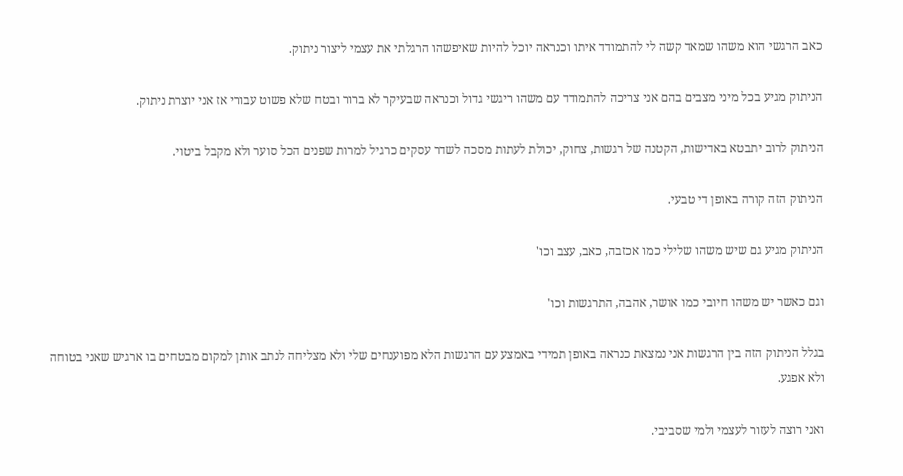כאב הרגשי הוא משהו שמאד קשה לי להתמודד איתו וכנראה יוכל להיות שאיפשהו הרגלתי את עצמי ליצור ניתוק.

הניתוק מגיע בכל מיני מצבים בהם אני צריכה להתמודד עם משהו ריגשי גדול וכנראה שבעיקר לא ברור ובטח שלא פשוט עבורי אז אני יוצרת ניתוק.

הניתוק לרוב יתבטא באדישות, הקטנה של רגשות, צחוק, יכולת לעתות מסכה לשדר עסקים כרגיל למרות שפנים הכל סוער ולא מקבל ביטוי.

הניתוק הזה קורה באופן די טבעי.

הניתוק מגיע גם שיש משהו שלילי כמו אכזבה, כאב, עצב וכו'

וגם כאשר יש משהו חיובי כמו אושר, אהבה, התרגשות וכו'

בגלל הניתוק הזה בין הרגשות אני נמצאת כנראה באופן תמידי באמצע עם הרגשות הלא מפוענחים שלי ולא מצליחה לנתב אותן למקום מבטחים בו ארגיש שאני בטוחה ולא אפגע.

ואני רוצה לעזור לעצמי ולמי שסביבי.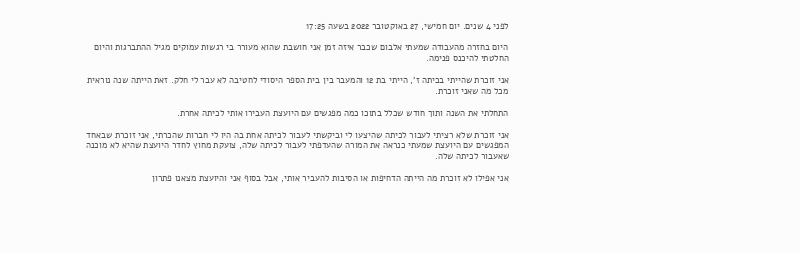לפני 4 שנים. יום חמישי, 27 באוקטובר 2022 בשעה 17:25

היום בחזרה מהעבודה שמעתי אלבום שכבר איזה זמן אני חושבת שהוא מעורר בי רגשות עמוקים מגיל ההתברגות והיום החלטתי להיכנס פנימה.

אני זוכרת שהייתי בכיתה ז', הייתי בת 12 והמעבר בין בית הספר היסודי לחטיבה לא עבר לי חלק. זאת הייתה שנה נוראית מכל מה שאני זוכרת.

התחלתי את השנה ותוך חודש שכלל בתוכו כמה מפגשים עם היועצת העבירו אותי לכיתה אחרת.

אני זוכרת שלא רציתי לעבור לכיתה שהיצעו לי וביקשתי לעבור לכיתה אחת בה היו לי חברות שהכרתי, אני זוכרת שבאחד המפגשים עם היועצת שמעתי כנראה את המורה שהעדפתי לעבור לכיתה שלה, צועקת מחוץ לחדר היועצת שהיא לא מוכנה שאעבור לכיתה שלה.

אני אפילו לא זוכרת מה הייתה הדחיפות או הסיבות להעביר אותי, אבל בסוף אני והיועצת מצאנו פתרון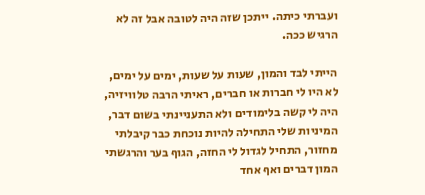ועברתי כיתה. ייתכן שזה היה לטובה אבל זה לא הרגיש ככה.

הייתי לבד והמון, שעות על שעות, ימים על ימים, לא היו לי חברות או חברים, ראיתי הרבה טלוויזיה, היה לי קשה בלימודים ולא התעניינתי בשום דבר, המיניות שלי התחילה להיות נוכחת כבר קיבלתי מחזור, התחיל לגדול לי החזה, הגוף בער והרגשתי המון דברים ואף אחד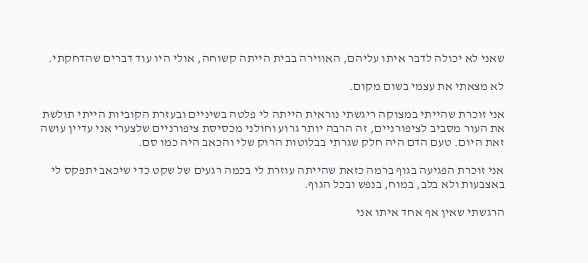שאני לא יכולה לדבר איתו עליהם, האווירה בבית הייתה קשוחה, אולי היו עוד דברים שהדחקתי.

לא מצאתי את עצמי בשום מקום.

אני זוכרת שהייתי במצוקה ריגשתי נוראית הייתה לי פלטה בשיניים ובעזרת הקוביות הייתי תולשת את העור מסביב לציפורניים, זה הרבה יותר גרוע וחולני מכסיסת ציפורניים שלצערי אני עדיין עושה זאת היום. טעם הדם היה חלק שגרתי בבלוטות הרוק שלי והכאב היה כמו סם.

אני זוכרת הפגיעה בגוף ברמה כזאת שהייתה עוזרת לי בכמה רגעים של שקט כדי שיכאב יתפקס לי באצבעות ולא בלב, במוח, בנפש ובכל הגוף.

הרגשתי שאין אף אחד איתו אני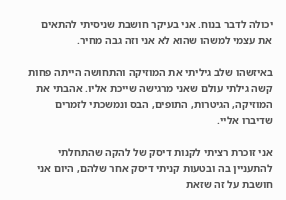יכולה לדבר בנוח. אני בעיקר חושבת שניסיתי להתאים את עצמי למשהו שהוא לא אני וזה גבה מחיר.

באיזשהו שלב גיליתי את המוזיקה והתחושה הייתה פחות קשה גילתי עולם שאני מרגישה שייכת אליו. אהבתי את המוזיקה, הגיטרות, התופים, הבס ונמשכתי לזמרים שדיברו אליי.

אני זוכרת רציתי לקנות דיסק של להקה שהתחלתי להתעניין בה ובטעות קניתי דיסק אחר שלהם, היום אני חושבת על זה שזאת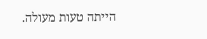הייתה טעות מעולה.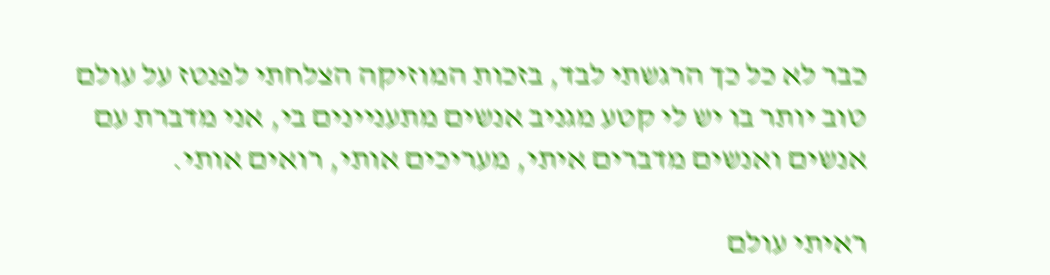כבר לא כל כך הרגשתי לבד, בזכות המוזיקה הצלחתי לפנטז על עולם טוב יותר בו יש לי קטע מגניב אנשים מתעניינים בי, אני מדברת עם אנשים ואנשים מדברים איתי, מעריכים אותי, רואים אותי.

ראיתי עולם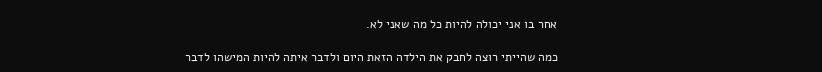אחר בו אני יכולה להיות כל מה שאני לא.

כמה שהייתי רוצה לחבק את הילדה הזאת היום ולדבר איתה להיות המישהו לדבר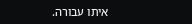איתו עבורה.